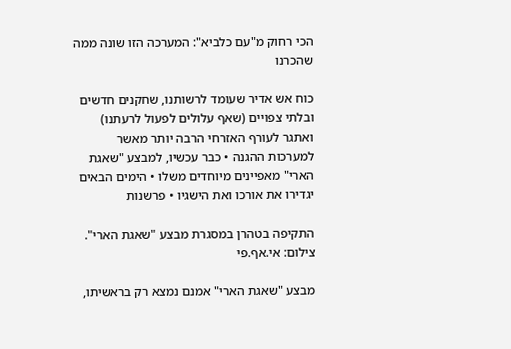הכי רחוק מ"עם כלביא": המערכה הזו שונה ממה שהכרנו

כוח אש אדיר שעומד לרשותנו, שחקנים חדשים ובלתי צפויים (שאף עלולים לפעול לרעתנו) ואתגר לעורף האזרחי הרבה יותר מאשר למערכות ההגנה • כבר עכשיו, למבצע "שאגת הארי" מאפיינים מיוחדים משלו • הימים הבאים יגדירו את אורכו ואת הישגיו • פרשנות

התקיפה בטהרן במסגרת מבצע "שאגת הארי". צילום: אי.אף.פי

מבצע "שאגת הארי" אמנם נמצא רק בראשיתו,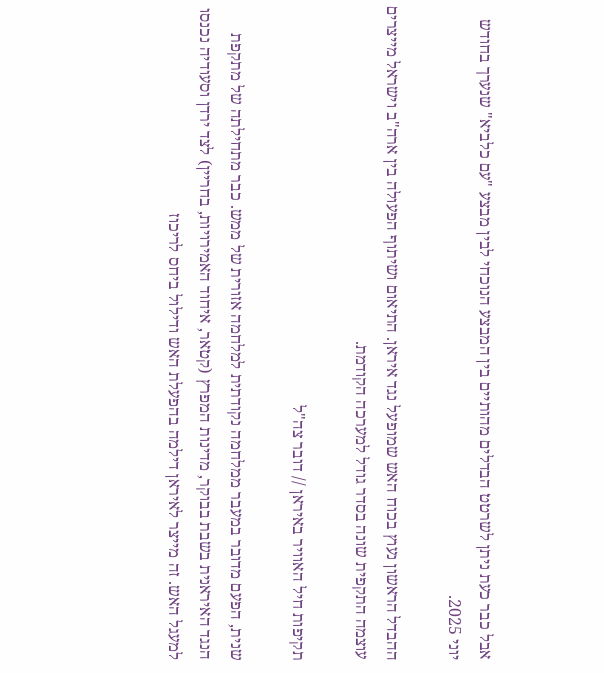אבל כבר כעת ניתן לשרטט הבדלים מהותיים בין המבצע הנוכחי לבין מבצע "עם כלביא" שנערך בחודש יוני 2025.

ההבדל הראשון נעוץ בכוח האש שמופעל נגד איראן. התיאום ושיתוף הפעולה בין ארה"ב וישראל מייצרים עוצמה התקפית שונה בסדר גודל למערכה הקודמת.

תקיפות חיל האוויר באיראן // דובר צה"ל

שנית, הפעם מדובר במעבר ממלחמה נקודתית למלחמה אזורית של ממש. כבר מתחילתה של מתקפת הנגד האיראנית בשבת בבוקר, מדינות המפרץ (קטאר, איחוד האמירויות, בחריין) לצד ירדן וסעודיה נכנסו למעגל האש. זה מייצר לאיראן דילמה בהפעלת האש ודילול ביחס לריכוז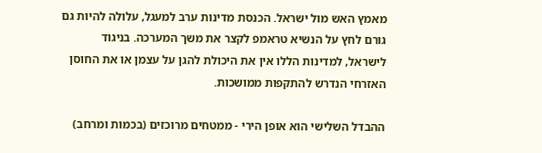מאמץ האש מול ישראל. הכנסת מדינות ערב למעגל, עלולה להיות גם גורם לחץ על הנשיא טראמפ לקצר את משך המערכה. בניגוד לישראל, למדינות הללו אין את היכולת להגן על עצמן או את החוסן האזרחי הנדרש להתקפות ממושכות.

ההבדל השלישי הוא אופן הירי - ממטחים מרוכזים (בכמות ומרחב)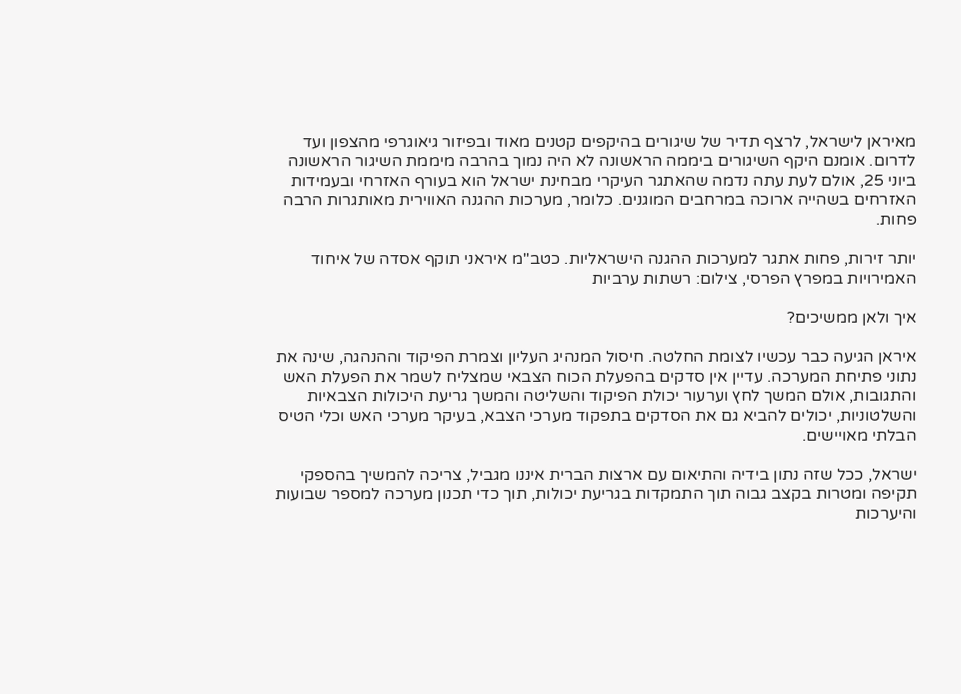מאיראן לישראל, לרצף תדיר של שיגורים בהיקפים קטנים מאוד ובפיזור גיאוגרפי מהצפון ועד לדרום. אומנם היקף השיגורים ביממה הראשונה לא היה נמוך בהרבה מיממת השיגור הראשונה ביוני 25, אולם לעת עתה נדמה שהאתגר העיקרי מבחינת ישראל הוא בעורף האזרחי ובעמידות האזרחים בשהייה ארוכה במרחבים המוגנים. כלומר, מערכות ההגנה האווירית מאותגרות הרבה פחות.

יותר זירות, פחות אתגר למערכות ההגנה הישראליות. כטב"מ איראני תוקף אסדה של איחוד האמירויות במפרץ הפרסי, צילום: רשתות ערביות

איך ולאן ממשיכים?

איראן הגיעה כבר עכשיו לצומת החלטה. חיסול המנהיג העליון וצמרת הפיקוד וההנהגה, שינה את נתוני פתיחת המערכה. עדיין אין סדקים בהפעלת הכוח הצבאי שמצליח לשמר את הפעלת האש והתגובות, אולם המשך לחץ וערעור יכולת הפיקוד והשליטה והמשך גריעת היכולות הצבאיות והשלטוניות, יכולים להביא גם את הסדקים בתפקוד מערכי הצבא, בעיקר מערכי האש וכלי הטיס הבלתי מאויישים.

ישראל, ככל שזה נתון בידיה והתיאום עם ארצות הברית איננו מגביל, צריכה להמשיך בהספקי תקיפה ומטרות בקצב גבוה תוך התמקדות בגריעת יכולות, תוך כדי תכנון מערכה למספר שבועות והיערכות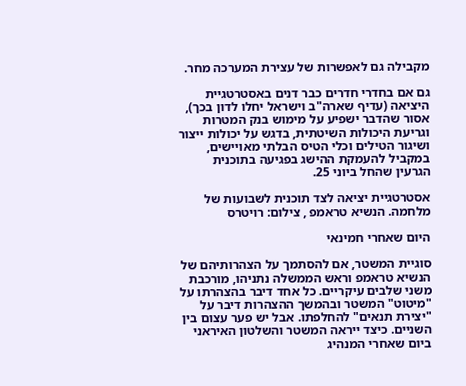מקבילה גם לאפשרות של עצירת המערכה מחר.

גם אם בחדרי חדרים כבר דנים באסטרטגיית היציאה (עדיף שארה"ב וישראל יחלו לדון בכך), אסור שהדבר ישפיע על מימוש בנק המטרות וגריעת היכולות השיטתית, בדגש על יכולות ייצור ושיגור הטילים וכלי הטיס הבלתי מאויישים, במקביל להעמקת ההישג בפגיעה בתוכנית הגרעין שהחל ביוני 25.

אסטרטגיית יציאה לצד תוכנית לשבועות של מלחמה. הנשיא טראמפ , צילום: רויטרס

היום שאחרי חמינאי

סוגיית המשטר, אם להסתמך על הצהרותיהם של הנשיא טראמפ וראש הממשלה נתניהו, מורכבת משני שלבים עיקריים. כל אחד דיבר בהצהרתו על "מיטוט" המשטר ובהמשך ההצהרות דיבר על "יצירת תנאים" להחלפתו. אבל יש פער עצום בין השניים. כיצד ייראה המשטר והשלטון האיראני ביום שאחרי המנהיג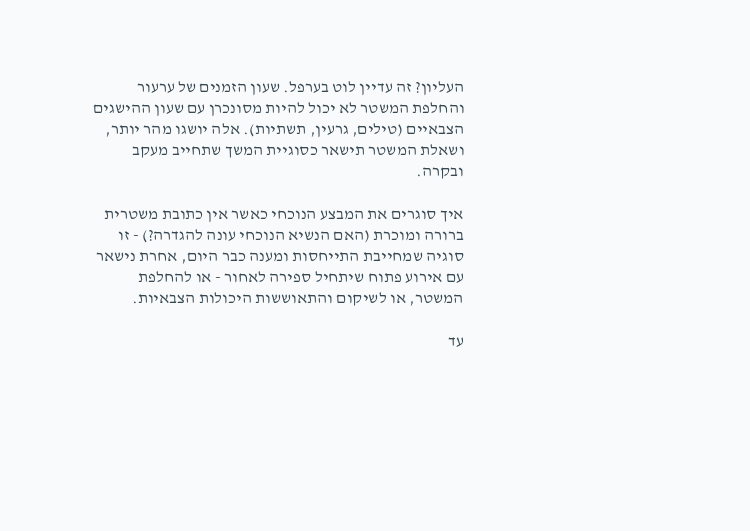העליון? זה עדיין לוט בערפל. שעון הזמנים של ערעור והחלפת המשטר לא יכול להיות מסונכרן עם שעון ההישגים הצבאיים (טילים, גרעין, תשתיות). אלה יושגו מהר יותר, ושאלת המשטר תישאר כסוגיית המשך שתחייב מעקב ובקרה.

איך סוגרים את המבצע הנוכחי כאשר אין כתובת משטרית ברורה ומוכרת (האם הנשיא הנוכחי עונה להגדרה?) - זו סוגיה שמחייבת התייחסות ומענה כבר היום, אחרת נישאר עם אירוע פתוח שיתחיל ספירה לאחור - או להחלפת המשטר, או לשיקום והתאוששות היכולות הצבאיות.

עד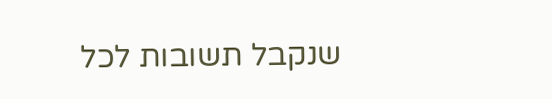שנקבל תשובות לכל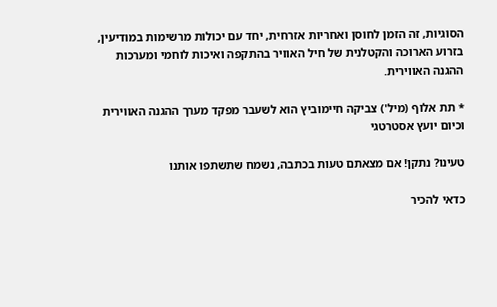הסוגיות, זה הזמן לחוסן ואחריות אזרחית, יחד עם יכולות מרשימות במודיעין, בזרוע הארוכה והקטלנית של חיל האוויר בהתקפה ואיכות לוחמי ומערכות ההגנה האווירית.

* תת אלוף (מיל') צביקה חיימוביץ הוא לשעבר מפקד מערך ההגנה האווירית וכיום יועץ אסטרטגי

טעינו? נתקן! אם מצאתם טעות בכתבה, נשמח שתשתפו אותנו

כדאי להכיר